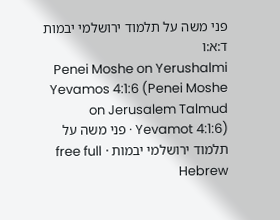פני משה על תלמוד ירושלמי יבמות ד:א:ו
Penei Moshe on Yerushalmi Yevamos 4:1:6 (Penei Moshe on Jerusalem Talmud Yevamot 4:1:6) · פני משה על תלמוד ירושלמי יבמות · free full Hebrew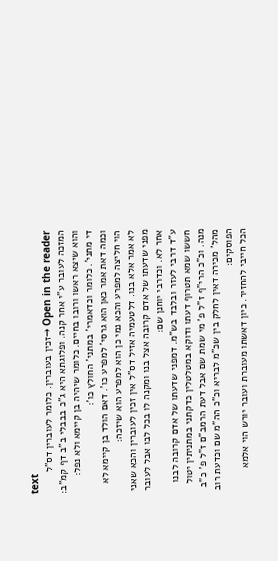text
Open in the reader →זכין בעוברין. כלומר לעוברין דס"ל המזכה לעובר ע"י אחר קנה. ופלוגתא היא ג"כ בבבלי ב"ב דף קמ"ב:
והוא שיצא ראשו ורובו בחיים. כלומר שיהיה בן קיימא ולא נפל:
די מתני'. כלומר וכדאמרי' במתני' החולץ כו':
וכמה דאת אמר כאן הוא גרסי' למפרע כו'. דאם הולד בן קיימא לא הוי חליצה למפרע והכא נמי כן הוא למפרע הוא שיזכה:
לא אמר אלא בנו. דלטעמיה אזיל דס"ל אין זכין לעוברין והכא שאני מפני שדעתו של אדם קרובה אצל בנו ומקנה לו בכל לבו אבל לעובר אחר לא. וכדרבי יוחנן שם:
ע"ד דרבי לעזר ובלבד בש"מ. דמפני שדעתו של אדם קרובה לבנו חששו שמא תטרוף דעתו ודוקא במטלטלין כדקתני במתניתין יטול מנה. וכ"כ הרי"ף ז"ל פ' מי שמת שם אבל דעת הרמב"ם ז"ל פ' כ"ב מהל' מכירה דאין לחלק בין שכ"מ לבריא וכ"כ הה"מ שם וכדעת רוב הפוסקים:
הכל חייבי להחזיר. כיון דאשתו מעוברת ועובר יורש הוי אלמא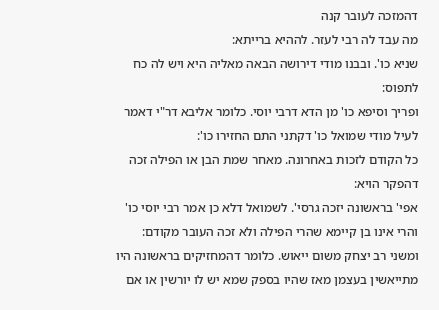דהמזכה לעובר קנה
מה עבד לה רבי לעזר. לההיא ברייתא:
שניא כו'. ובבנו מודי דירושה הבאה מאליה היא ויש לה כח לתפוס:
ופריך וסיפא כו' מן הדא דרבי יוסי. כלומר אליבא דר"י דאמר לעיל מודי שמואל כו' דקתני התם החזירו כו':
כל הקודם לזכות באחרונה. מאחר שמת הבן או הפילה זכה דהפקר הויא:
אפי' בראשונה יזכה גרסי'. לשמואל דלא כן אמר רבי יוסי כו' והרי אינו בן קיימא שהרי הפילה ולא זכה העובר מקודם:
ומשני רב יצחק משום ייאוש. כלומר דהמחזיקים בראשונה היו מתייאשין בעצמן מאז שהיו בספק שמא יש לו יורשין או אם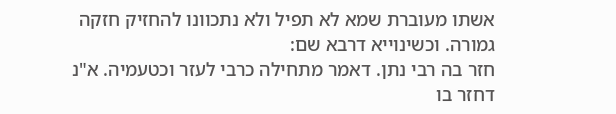אשתו מעוברת שמא לא תפיל ולא נתכוונו להחזיק חזקה גמורה. וכשינוייא דרבא שם:
חזר בה רבי נתן. דאמר מתחילה כרבי לעזר וכטעמיה. א"נ דחזר בו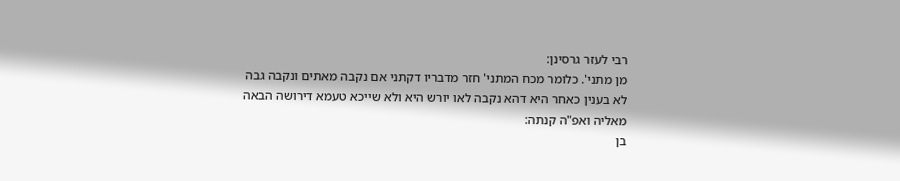רבי לעזר גרסינן:
מן מתני'. כלומר מכח המתני' חזר מדבריו דקתני אם נקבה מאתים ונקבה גבה לא בענין כאחר היא דהא נקבה לאו יורש היא ולא שייכא טעמא דירושה הבאה מאליה ואפ"ה קנתה:
בן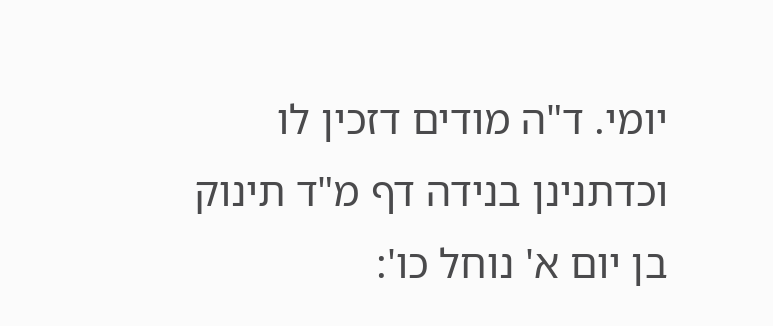יומי. ד"ה מודים דזכין לו וכדתנינן בנידה דף מ"ד תינוק בן יום א' נוחל כו':